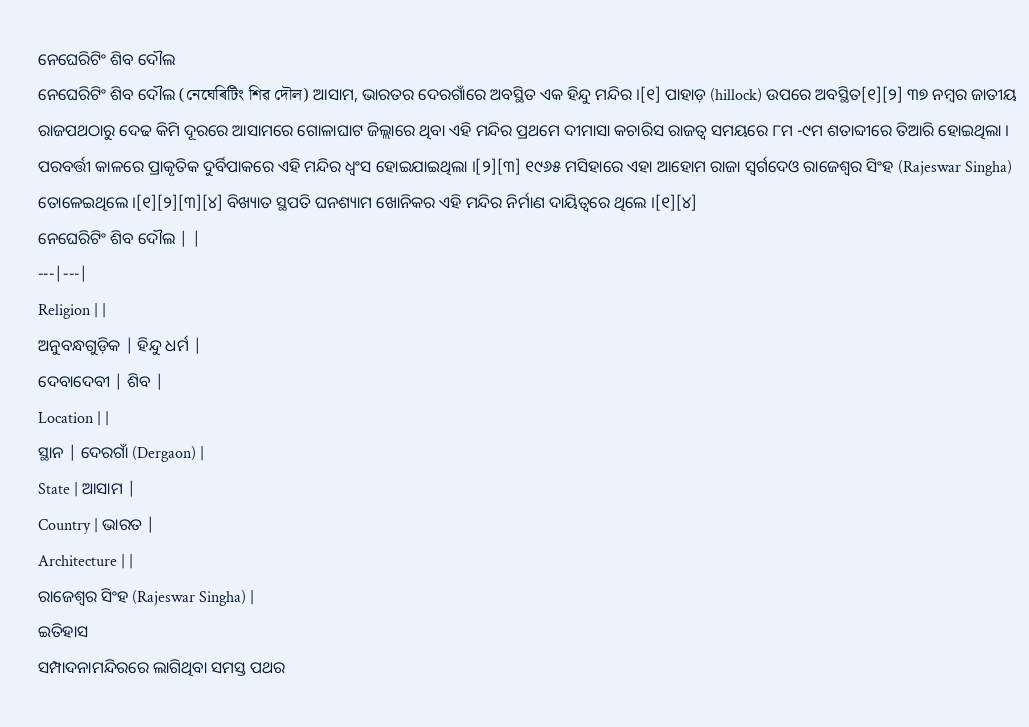ନେଘେରିଟିଂ ଶିବ ଦୌଲ
ନେଘେରିଟିଂ ଶିବ ଦୌଲ (নেঘেৰিটিং শিৱ দৌল) ଆସାମ, ଭାରତର ଦେରଗାଁରେ ଅବସ୍ଥିତ ଏକ ହିନ୍ଦୁ ମନ୍ଦିର ।[୧] ପାହାଡ଼ (hillock) ଉପରେ ଅବସ୍ଥିତ[୧][୨] ୩୭ ନମ୍ବର ଜାତୀୟ ରାଜପଥଠାରୁ ଦେଢ କିମି ଦୂରରେ ଆସାମରେ ଗୋଳାଘାଟ ଜିଲ୍ଲାରେ ଥିବା ଏହି ମନ୍ଦିର ପ୍ରଥମେ ଦୀମାସା କଚାରିସ ରାଜତ୍ୱ ସମୟରେ ୮ମ -୯ମ ଶତାବ୍ଦୀରେ ତିଆରି ହୋଇଥିଲା । ପରବର୍ତ୍ତୀ କାଳରେ ପ୍ରାକୃତିକ ଦୁର୍ବିପାକରେ ଏହି ମନ୍ଦିର ଧ୍ୱଂସ ହୋଇଯାଇଥିଲା ।[୨][୩] ୧୯୬୫ ମସିହାରେ ଏହା ଆହୋମ ରାଜା ସ୍ୱର୍ଗଦେଓ ରାଜେଶ୍ୱର ସିଂହ (Rajeswar Singha) ତୋଳେଇଥିଲେ ।[୧][୨][୩][୪] ବିଖ୍ୟାତ ସ୍ଥପତି ଘନଶ୍ୟାମ ଖୋନିକର ଏହି ମନ୍ଦିର ନିର୍ମାଣ ଦାୟିତ୍ୱରେ ଥିଲେ ।[୧][୪]
ନେଘେରିଟିଂ ଶିବ ଦୌଲ | |
---|---|
Religion | |
ଅନୁବନ୍ଧଗୁଡ଼ିକ | ହିନ୍ଦୁ ଧର୍ମ |
ଦେବାଦେବୀ | ଶିବ |
Location | |
ସ୍ଥାନ | ଦେରଗାଁ (Dergaon) |
State | ଆସାମ |
Country | ଭାରତ |
Architecture | |
ରାଜେଶ୍ୱର ସିଂହ (Rajeswar Singha) |
ଇତିହାସ
ସମ୍ପାଦନାମନ୍ଦିରରେ ଲାଗିଥିବା ସମସ୍ତ ପଥର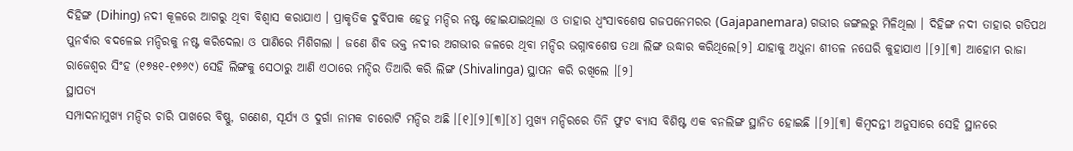ଦିହିଙ୍ଗ (Dihing) ନଦୀ କୂଳରେ ଆଗରୁ ଥିବା ବିଶ୍ୱାସ କରାଯାଏ । ପ୍ରାକୃତିକ ଦୁର୍ବିପାକ ହେତୁ ମନ୍ଦିର ନଷ୍ଟ ହୋଇଯାଇଥିଲା ଓ ତାହାର ଧ୍ୱଂସାବଶେଷ ଗଜପନେମରର (Gajapanemara) ଗଭୀର ଜଙ୍ଗଲରୁ ମିଳିଥିଲା । ଦିହିଙ୍ଗ ନଦୀ ତାହାର ଗତିପଥ ପୁନର୍ବାର ବଦଳେଇ ମନ୍ଦିରକୁ ନଷ୍ଟ କରିଦେଲା ଓ ପାଣିରେ ମିଶିଗଲା । ଜଣେ ଶିବ ଭକ୍ତ ନଦୀର ଅଗଭୀର ଜଳରେ ଥିବା ମନ୍ଦିର ଭଗ୍ନାବଶେଷ ତଥା ଲିଙ୍ଗ ଉଦ୍ଧାର କରିଥିଲେ[୨] ଯାହାକୁ ଅଧୁନା ଶୀତଳ ନଘେରି କୁହାଯାଏ ।[୨][୩] ଆହୋମ ରାଜା ରାଜେଶ୍ୱର ସିଂହ (୧୭୫୧-୧୭୬୯) ସେହି ଲିଙ୍ଗକୁ ସେଠାରୁ ଆଣି ଏଠାରେ ମନ୍ଦିର ତିଆରି କରି ଲିଙ୍ଗ (Shivalinga) ସ୍ଥାପନ କରି ରଖିଲେ ।[୨]
ସ୍ଥାପତ୍ୟ
ସମ୍ପାଦନାମୁଖ୍ୟ ମନ୍ଦିର ଚାରି ପାଖରେ ବିଷ୍ଣୁ, ଗଣେଶ, ସୂର୍ଯ୍ୟ ଓ ଦୁର୍ଗା ନାମକ ଚାରୋଟି ମନ୍ଦିର ଅଛି ।[୧][୨][୩][୪] ମୁଖ୍ୟ ମନ୍ଦିରରେ ତିନି ଫୁଟ ବ୍ୟାସ ବିଶିଷ୍ଟ ଏକ ବନଲିଙ୍ଗ ସ୍ଥାନିତ ହୋଇଛି ।[୨][୩] କିମ୍ବଦନ୍ତୀ ଅନୁସାରେ ସେହି ସ୍ଥାନରେ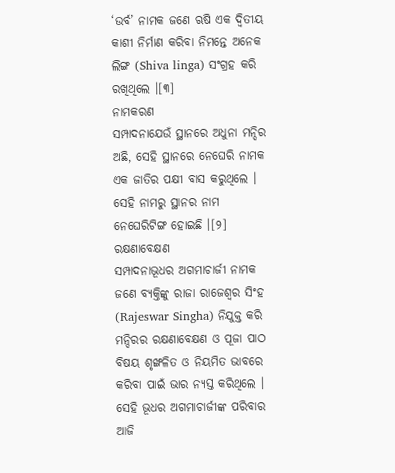‘ଉର୍ବ’ ନାମକ ଜଣେ ଋଷି ଏକ ଦ୍ୱିତୀୟ କାଶୀ ନିର୍ମାଣ କରିବା ନିମନ୍ତେ ଅନେକ ଲିଙ୍ଗ (Shiva linga) ସଂଗ୍ରହ କରି ରଖିଥିଲେ ।[୩]
ନାମକରଣ
ସମ୍ପାଦନାଯେଉଁ ସ୍ଥାନରେ ଅଧୁନା ମନ୍ଦିର ଅଛି, ସେହି ସ୍ଥାନରେ ନେଘେରି ନାମକ ଏକ ଜାତିର ପକ୍ଷୀ ବାସ କରୁଥିଲେ । ସେହି ନାମରୁ ସ୍ଥାନର ନାମ ନେଘେରିଟିଙ୍ଗ ହୋଇଛି ।[୨]
ରକ୍ଷଣାବେକ୍ଷଣ
ସମ୍ପାଦନାଭୂଧର ଅଗମାଚାର୍ଜୀ ନାମକ ଜଣେ ବ୍ୟକ୍ତିଙ୍କୁ ରାଜା ରାଜେଶ୍ୱର ସିଂହ (Rajeswar Singha) ନିଯୁକ୍ତ କରି ମନ୍ଦିରର ରକ୍ଷଣାବେକ୍ଷଣ ଓ ପୂଜା ପାଠ ବିଷୟ ଶୃଙ୍ଖଳିତ ଓ ନିୟମିତ ଭାବରେ କରିବା ପାଇଁ ଭାର ନ୍ୟସ୍ତ କରିଥିଲେ । ସେହି ଭୂଧର ଅଗମାଚାର୍ଜୀଙ୍କ ପରିବାର ଆଜି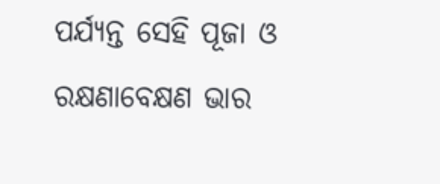ପର୍ଯ୍ୟନ୍ତ ସେହି ପୂଜା ଓ ରକ୍ଷଣାବେକ୍ଷଣ ଭାର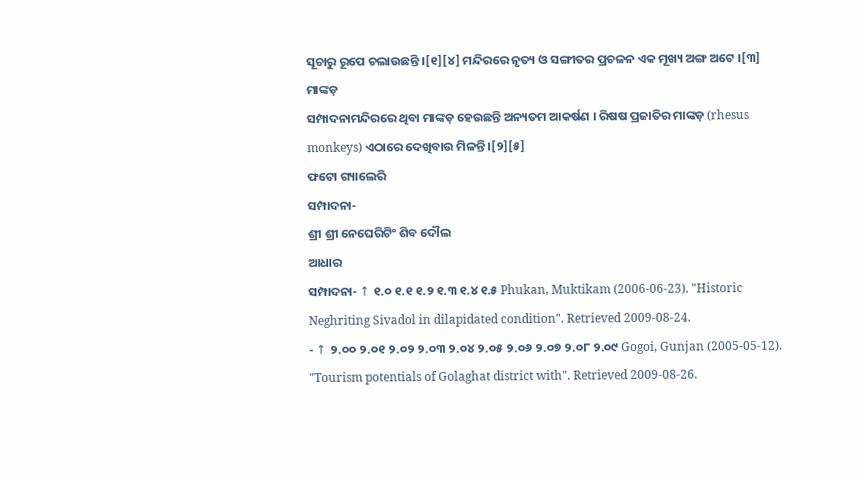ସୂଚାରୁ ରୂପେ ଚଲାଉଛନ୍ତି ।[୧][୪] ମନ୍ଦିରରେ ନୃତ୍ୟ ଓ ସଙ୍ଗୀତର ପ୍ରଚଳନ ଏକ ମୂଖ୍ୟ ଅଙ୍ଗ ଅଟେ ।[୩]
ମାଙ୍କଡ଼
ସମ୍ପାଦନାମନ୍ଦିରରେ ଥିବା ମାଙ୍କଡ଼ ହେଉଛନ୍ତି ଅନ୍ୟତମ ଆକର୍ଷଣ । ରିଷଷ ପ୍ରଜାତିର ମାଙ୍କଡ଼ (rhesus monkeys) ଏଠାରେ ଦେଖିବାଉ ମିଳନ୍ତି ।[୨][୫]
ଫଟୋ ଗ୍ୟାଲେରି
ସମ୍ପାଦନା-
ଶ୍ରୀ ଶ୍ରୀ ନେଘେରିଟିଂ ଶିବ ଦୌଲ
ଆଧାର
ସମ୍ପାଦନା- ↑ ୧.୦ ୧.୧ ୧.୨ ୧.୩ ୧.୪ ୧.୫ Phukan, Muktikam (2006-06-23). "Historic Neghriting Sivadol in dilapidated condition". Retrieved 2009-08-24.
- ↑ ୨.୦୦ ୨.୦୧ ୨.୦୨ ୨.୦୩ ୨.୦୪ ୨.୦୫ ୨.୦୬ ୨.୦୭ ୨.୦୮ ୨.୦୯ Gogoi, Gunjan (2005-05-12). "Tourism potentials of Golaghat district with". Retrieved 2009-08-26.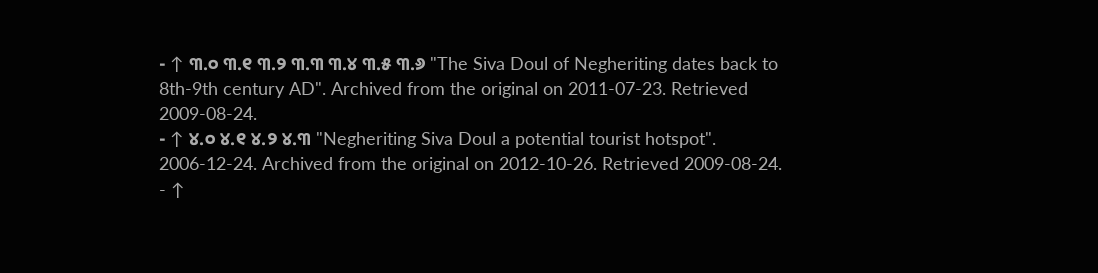- ↑ ୩.୦ ୩.୧ ୩.୨ ୩.୩ ୩.୪ ୩.୫ ୩.୬ "The Siva Doul of Negheriting dates back to 8th-9th century AD". Archived from the original on 2011-07-23. Retrieved 2009-08-24.
- ↑ ୪.୦ ୪.୧ ୪.୨ ୪.୩ "Negheriting Siva Doul a potential tourist hotspot". 2006-12-24. Archived from the original on 2012-10-26. Retrieved 2009-08-24.
- ↑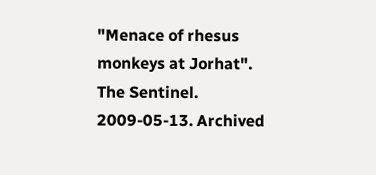"Menace of rhesus monkeys at Jorhat". The Sentinel. 2009-05-13. Archived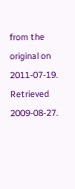from the original on 2011-07-19. Retrieved 2009-08-27.